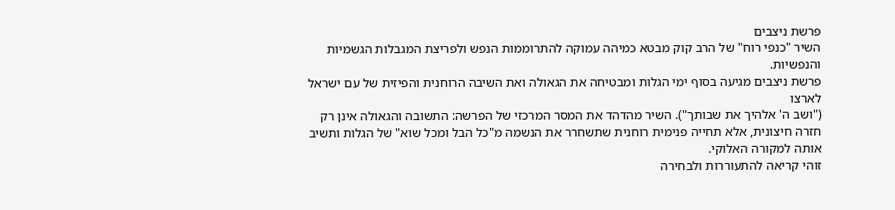פרשת ניצבים
השיר "כנפי רוח" של הרב קוק מבטא כמיהה עמוקה להתרוממות הנפש ולפריצת המגבלות הגשמיות והנפשיות.
פרשת ניצבים מגיעה בסוף ימי הגלות ומבטיחה את הגאולה ואת השיבה הרוחנית והפיזית של עם ישראל לארצו
("ושב ה' אלהיך את שבותך"). השיר מהדהד את המסר המרכזי של הפרשה: התשובה והגאולה אינן רק חזרה חיצונית, אלא תחייה פנימית רוחנית שתשחרר את הנשמה מ"כל הבל ומכל שוא" של הגלות ותשיב אותה למקורה האלוקי.
זוהי קריאה להתעוררות ולבחירה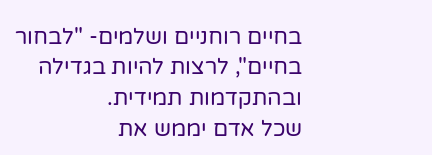בחיים רוחניים ושלמים- "לבחור בחיים", לרצות להיות בגדילה ובהתקדמות תמידית.
שכל אדם יממש את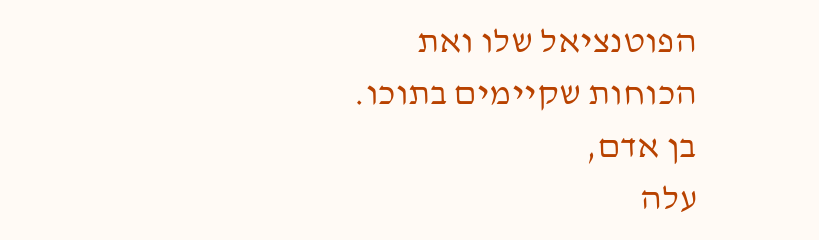הפוטנציאל שלו ואת הכוחות שקיימים בתוכו.
בן אדם,
עלה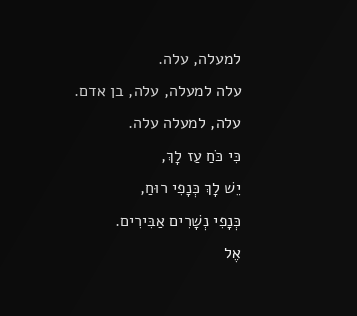למעלה, עלה.
עלה למעלה, עלה, בן אדם.
עלה, למעלה עלה.
כִּי כֹּחַ עַז לָךְ,
יֵשׁ לָךְ כְּנָפִי רוּחַ,
כְּנָפִי נְשָׁרִים אַבִּירִים.
אֶל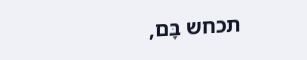תכחש בָּם,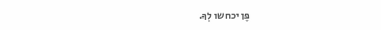פֶּן יכחשו לְךָ.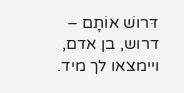דּרושׁ אוֹתָם – דרוש, בן אדם,
ויימצאו לך מיד.